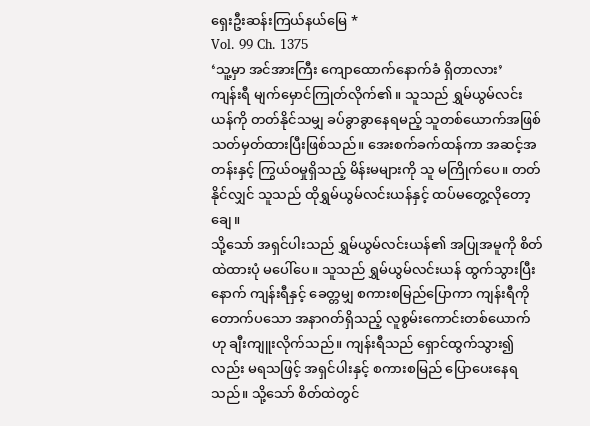ရှေးဦးဆန်းကြယ်နယ်မြေ *
Vol. 99 Ch. 1375
‘သူ့မှာ အင်အားကြီး ကျောထောက်နောက်ခံ ရှိတာလား’
ကျန်းရီ မျက်မှောင်ကြုတ်လိုက်၏။ သူသည် ရွှမ်ယွမ်လင်းယန်ကို တတ်နိုင်သမျှ ခပ်ခွာခွာနေရမည့် သူတစ်ယောက်အဖြစ် သတ်မှတ်ထားပြီးဖြစ်သည်။ အေးစက်ခက်ထန်ကာ အဆင့်အတန်းနှင့် ကြွယ်ဝမှုရှိသည့် မိန်းမများကို သူ မကြိုက်ပေ။ တတ်နိုင်လျှင် သူသည် ထိုရွှမ်ယွမ်လင်းယန်နှင့် ထပ်မတွေ့လိုတော့ချေ။
သို့သော် အရှင်ပါးသည် ရွှမ်ယွမ်လင်းယန်၏ အပြုအမူကို စိတ်ထဲထားပုံ မပေါ်ပေ။ သူသည် ရွှမ်ယွမ်လင်းယန် ထွက်သွားပြီးနောက် ကျန်းရီနှင့် ခေတ္တမျှ စကားစမြည်ပြောကာ ကျန်းရီကို တောက်ပသော အနာဂတ်ရှိသည့် လူစွမ်းကောင်းတစ်ယောက်ဟု ချီးကျူးလိုက်သည်။ ကျန်းရီသည် ရှောင်ထွက်သွား၍လည်း မရသဖြင့် အရှင်ပါးနှင့် စကားစမြည် ပြောပေးနေရသည်။ သို့သော် စိတ်ထဲတွင်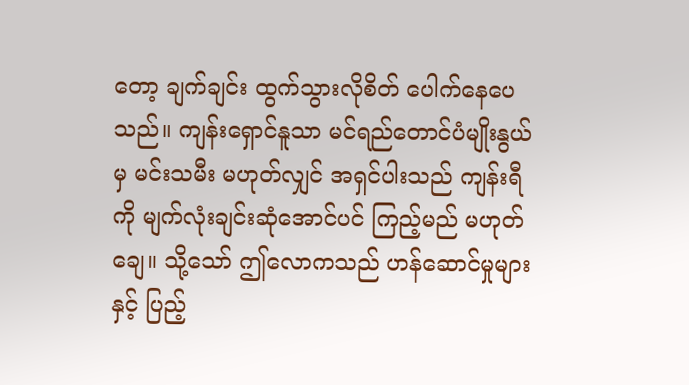တော့ ချက်ချင်း ထွက်သွားလိုစိတ် ပေါက်နေပေသည်။ ကျန်းရှောင်နူသာ မင်ရည်တောင်ပံမျိုးနွယ်မှ မင်းသမီး မဟုတ်လျှင် အရှင်ပါးသည် ကျန်းရီကို မျက်လုံးချင်းဆုံအောင်ပင် ကြည့်မည် မဟုတ်ချေ။ သို့သော် ဤလောကသည် ဟန်ဆောင်မှုများနှင့် ပြည့်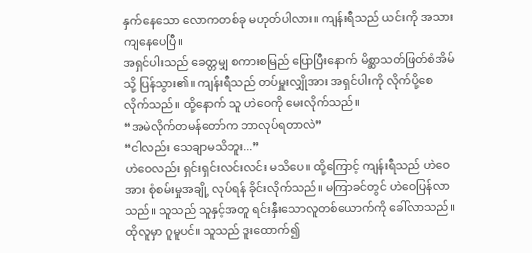နှက်နေသော လောကတစ်ခု မဟုတ်ပါလား။ ကျန်းရီသည် ယင်းကို အသားကျနေပေပြီ။
အရှင်ပါးသည် ခေတ္တမျှ စကားစမြည် ပြောပြီးနောက် မိစ္ဆာသတ်ဖြတ်စံအိမ်သို့ ပြန်သွား၏။ ကျန်းရီသည် တပ်မှူးလျှိုအား အရှင်ပါးကို လိုက်ပို့စေလိုက်သည်။ ထို့နောက် သူ ဟဲဝေကို မေးလိုက်သည်။
“အမဲလိုက်တမန်တော်က ဘာလုပ်ရတာလဲ”
“ငါလည်း သေချာမသိဘူး...”
ဟဲဝေလည်း ရှင်းရှင်းလင်းလင်း မသိပေ။ ထို့ကြောင့် ကျန်းရီသည် ဟဲဝေအား စုံစမ်းမှုအချို့ လုပ်ရန် ခိုင်းလိုက်သည်။ မကြာခင်တွင် ဟဲဝေပြန်လာသည်။ သူသည် သူနှင့်အတူ ရင်းနှီးသောလူတစ်ယောက်ကို ခေါ်လာသည်။ ထိုလူမှာ ဂူမူပင်။ သူသည် ဒူးထောက်၍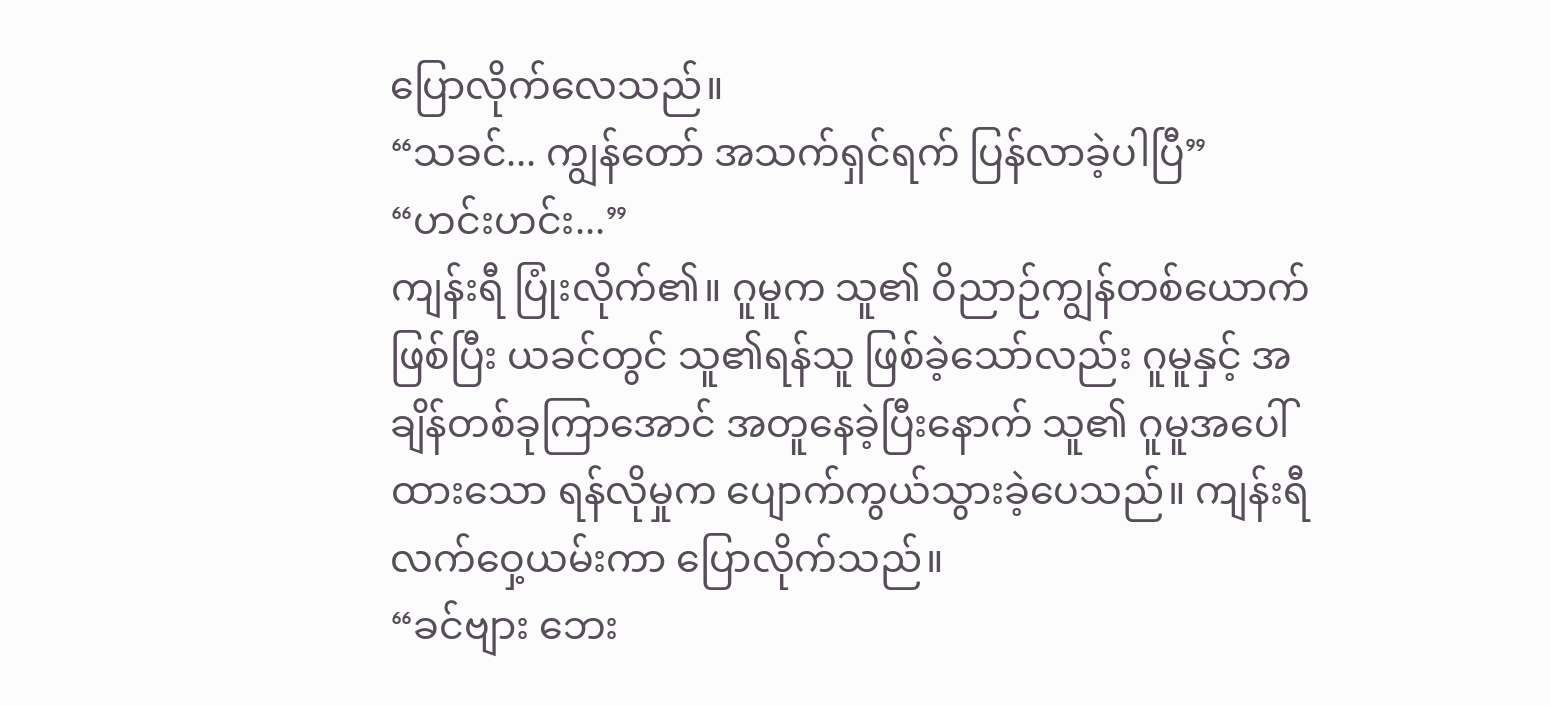ပြောလိုက်လေသည်။
“သခင်... ကျွန်တော် အသက်ရှင်ရက် ပြန်လာခဲ့ပါပြီ”
“ဟင်းဟင်း...”
ကျန်းရီ ပြုံးလိုက်၏။ ဂူမူက သူ၏ ဝိညာဉ်ကျွန်တစ်ယောက်ဖြစ်ပြီး ယခင်တွင် သူ၏ရန်သူ ဖြစ်ခဲ့သော်လည်း ဂူမူနှင့် အချိန်တစ်ခုကြာအောင် အတူနေခဲ့ပြီးနောက် သူ၏ ဂူမူအပေါ်ထားသော ရန်လိုမှုက ပျောက်ကွယ်သွားခဲ့ပေသည်။ ကျန်းရီ လက်ဝှေ့ယမ်းကာ ပြောလိုက်သည်။
“ခင်ဗျား ဘေး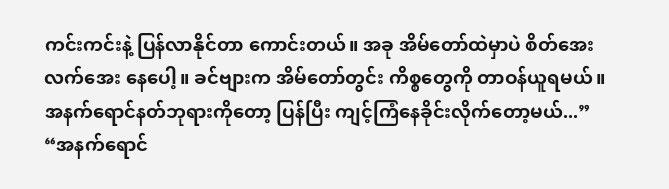ကင်းကင်းနဲ့ ပြန်လာနိုင်တာ ကောင်းတယ်။ အခု အိမ်တော်ထဲမှာပဲ စိတ်အေးလက်အေး နေပေါ့။ ခင်ဗျားက အိမ်တော်တွင်း ကိစ္စတွေကို တာဝန်ယူရမယ်။ အနက်ရောင်နတ်ဘုရားကိုတော့ ပြန်ပြီး ကျင့်ကြံနေခိုင်းလိုက်တော့မယ်...”
“အနက်ရောင်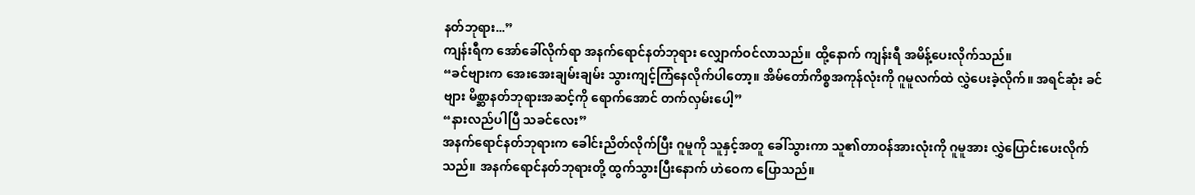နတ်ဘုရား...”
ကျန်းရီက အော်ခေါ်လိုက်ရာ အနက်ရောင်နတ်ဘုရား လျှောက်ဝင်လာသည်။ ထို့နောက် ကျန်းရီ အမိန့်ပေးလိုက်သည်။
“ခင်ဗျားက အေးအေးချမ်းချမ်း သွားကျင့်ကြံနေလိုက်ပါတော့။ အိမ်တော်ကိစ္စအကုန်လုံးကို ဂူမူလက်ထဲ လွှဲပေးခဲ့လိုက်။ အရင်ဆုံး ခင်ဗျား မိစ္ဆာနတ်ဘုရားအဆင့်ကို ရောက်အောင် တက်လှမ်းပေါ့”
“နားလည်ပါပြီ သခင်လေး”
အနက်ရောင်နတ်ဘုရားက ခေါင်းညိတ်လိုက်ပြီး ဂူမူကို သူနှင့်အတူ ခေါ်သွားကာ သူ၏တာဝန်အားလုံးကို ဂူမူအား လွှဲပြောင်းပေးလိုက်သည်။ အနက်ရောင်နတ်ဘုရားတို့ ထွက်သွားပြီးနောက် ဟဲဝေက ပြောသည်။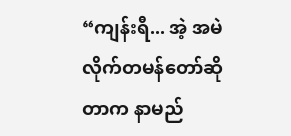“ကျန်းရီ... အဲ့ အမဲလိုက်တမန်တော်ဆိုတာက နာမည်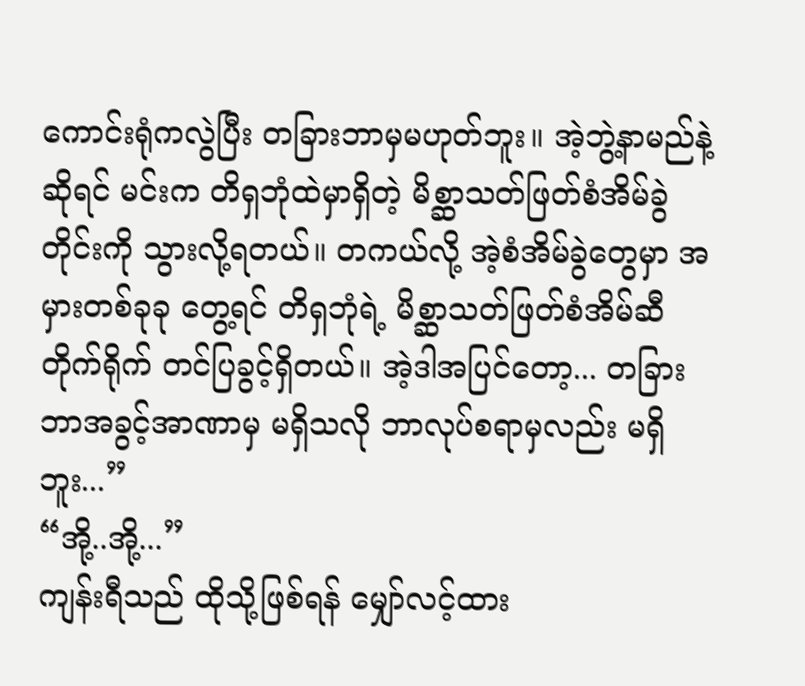ကောင်းရုံကလွဲပြီး တခြားဘာမှမဟုတ်ဘူး။ အဲ့ဘွဲ့နာမည်နဲ့ဆိုရင် မင်းက တိရှဘုံထဲမှာရှိတဲ့ မိစ္ဆာသတ်ဖြတ်စံအိမ်ခွဲတိုင်းကို သွားလို့ရတယ်။ တကယ်လို့ အဲ့စံအိမ်ခွဲတွေမှာ အမှားတစ်ခုခု တွေ့ရင် တိရှဘုံရဲ့ မိစ္ဆာသတ်ဖြတ်စံအိမ်ဆီ တိုက်ရိုက် တင်ပြခွင့်ရှိတယ်။ အဲ့ဒါအပြင်တော့... တခြားဘာအခွင့်အာဏာမှ မရှိသလို ဘာလုပ်စရာမှလည်း မရှိဘူး...”
“အို့..အို့...”
ကျန်းရီသည် ထိုသို့ဖြစ်ရန် မျှော်လင့်ထား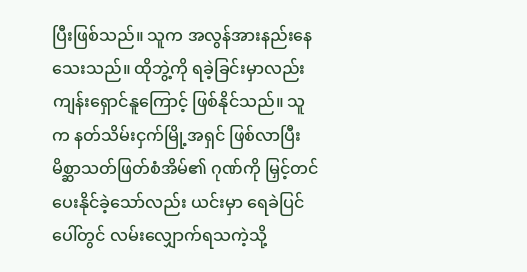ပြီးဖြစ်သည်။ သူက အလွန်အားနည်းနေသေးသည်။ ထိုဘွဲ့ကို ရခဲ့ခြင်းမှာလည်း ကျန်းရှောင်နူကြောင့် ဖြစ်နိုင်သည်။ သူက နတ်သိမ်းငှက်မြို့အရှင် ဖြစ်လာပြီး မိစ္ဆာသတ်ဖြတ်စံအိမ်၏ ဂုဏ်ကို မြှင့်တင်ပေးနိုင်ခဲ့သော်လည်း ယင်းမှာ ရေခဲပြင်ပေါ်တွင် လမ်းလျှောက်ရသကဲ့သို့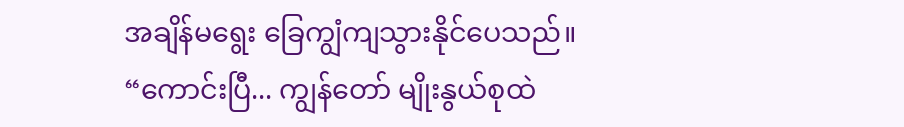အချိန်မရွေး ခြေကျွံကျသွားနိုင်ပေသည်။
“ကောင်းပြီ... ကျွန်တော် မျိုးနွယ်စုထဲ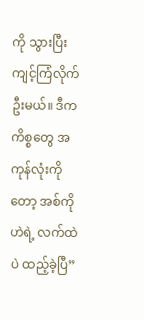ကို သွားပြီး ကျင့်ကြံလိုက်ဦးမယ်။ ဒီကကိစ္စတွေ အကုန်လုံးကိုတော့ အစ်ကိုဟဲရဲ့ လက်ထဲပဲ ထည့်ခဲ့ပြီ”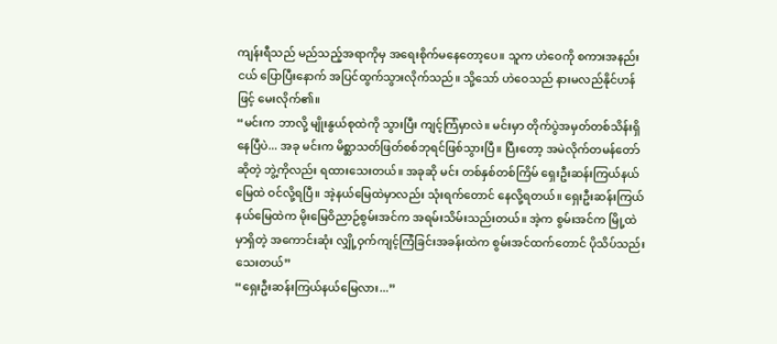ကျန်းရီသည် မည်သည့်အရာကိုမှ အရေးစိုက်မနေတော့ပေ။ သူက ဟဲဝေကို စကားအနည်းငယ် ပြောပြီးနောက် အပြင်ထွက်သွားလိုက်သည်။ သို့သော် ဟဲဝေသည် နားမလည်နိုင်ဟန်ဖြင့် မေးလိုက်၏။
“မင်းက ဘာလို့ မျိုးနွယ်စုထဲကို သွားပြီး ကျင့်ကြံမှာလဲ။ မင်းမှာ တိုက်ပွဲအမှတ်တစ်သိန်းရှိနေပြီပဲ... အခု မင်းက မိစ္ဆာသတ်ဖြတ်စစ်ဘုရင်ဖြစ်သွားပြီ။ ပြီးတော့ အမဲလိုက်တမန်တော်ဆိုတဲ့ ဘွဲ့ကိုလည်း ရထားသေးတယ်။ အခုဆို မင်း တစ်နှစ်တစ်ကြိမ် ရှေးဦးဆန်းကြယ်နယ်မြေထဲ ဝင်လို့ရပြီ။ အဲ့နယ်မြေထဲမှာလည်း သုံးရက်တောင် နေလို့ရတယ်။ ရှေးဦးဆန်းကြယ်နယ်မြေထဲက မိုးမြေဝိညာဉ်စွမ်းအင်က အရမ်းသိမ်းသည်းတယ်။ အဲ့က စွမ်းအင်က မြို့ထဲမှာရှိတဲ့ အကောင်းဆုံး လျှို့ဝှက်ကျင့်ကြံခြင်းအခန်းထဲက စွမ်းအင်ထက်တောင် ပိုသိပ်သည်းသေးတယ်”
“ရှေးဦးဆန်းကြယ်နယ်မြေလား...”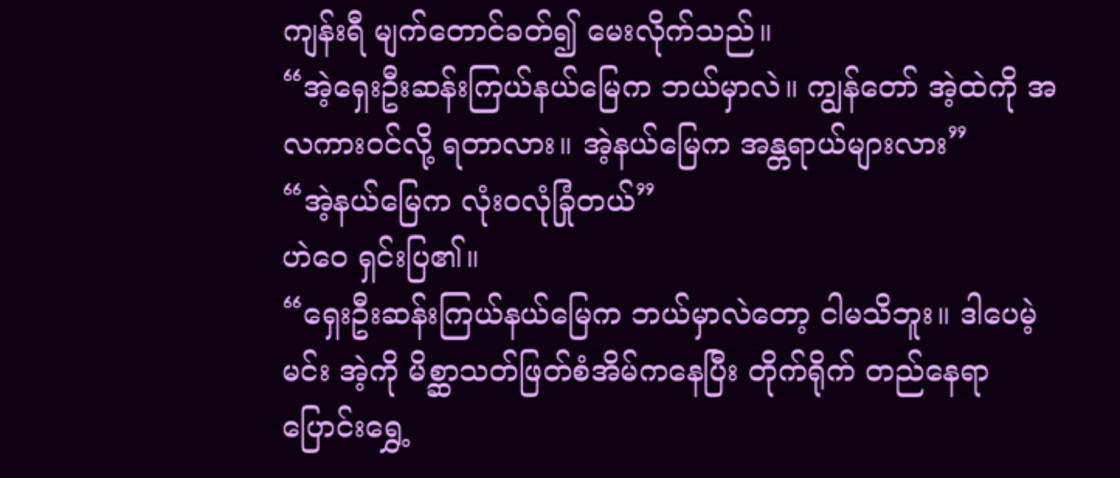ကျန်းရီ မျက်တောင်ခတ်၍ မေးလိုက်သည်။
“အဲ့ရှေးဦးဆန်းကြယ်နယ်မြေက ဘယ်မှာလဲ။ ကျွန်တော် အဲ့ထဲကို အလကားဝင်လို့ ရတာလား။ အဲ့နယ်မြေက အန္တရာယ်များလား”
“အဲ့နယ်မြေက လုံးဝလုံခြုံတယ်”
ဟဲဝေ ရှင်းပြ၏။
“ရှေးဦးဆန်းကြယ်နယ်မြေက ဘယ်မှာလဲတော့ ငါမသိဘူး။ ဒါပေမဲ့ မင်း အဲ့ကို မိစ္ဆာသတ်ဖြတ်စံအိမ်ကနေပြီး တိုက်ရိုက် တည်နေရာပြောင်းရွှေ့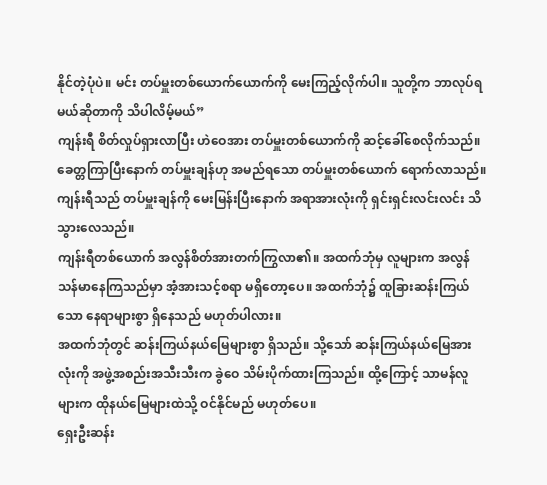နိုင်တဲ့ပုံပဲ။ မင်း တပ်မှူးတစ်ယောက်ယောက်ကို မေးကြည့်လိုက်ပါ။ သူတို့က ဘာလုပ်ရမယ်ဆိုတာကို သိပါလိမ့်မယ်”
ကျန်းရီ စိတ်လှုပ်ရှားလာပြီး ဟဲဝေအား တပ်မှူးတစ်ယောက်ကို ဆင့်ခေါ်စေလိုက်သည်။ ခေတ္တကြာပြီးနောက် တပ်မှူးချန်ဟု အမည်ရသော တပ်မှူးတစ်ယောက် ရောက်လာသည်။ ကျန်းရီသည် တပ်မှူးချန်ကို မေးမြန်းပြီးနောက် အရာအားလုံးကို ရှင်းရှင်းလင်းလင်း သိသွားလေသည်။
ကျန်းရီတစ်ယောက် အလွန်စိတ်အားတက်ကြွလာ၏။ အထက်ဘုံမှ လူများက အလွန်သန်မာနေကြသည်မှာ အံ့အားသင့်စရာ မရှိတော့ပေ။ အထက်ဘုံ၌ ထူခြားဆန်းကြယ်သော နေရာများစွာ ရှိနေသည် မဟုတ်ပါလား။
အထက်ဘုံတွင် ဆန်းကြယ်နယ်မြေများစွာ ရှိသည်။ သို့သော် ဆန်းကြယ်နယ်မြေအားလုံးကို အဖွဲ့အစည်းအသီးသီးက ခွဲဝေ သိမ်းပိုက်ထားကြသည်။ ထို့ကြောင့် သာမန်လူများက ထိုနယ်မြေများထဲသို့ ဝင်နိုင်မည် မဟုတ်ပေ။
ရှေးဦးဆန်း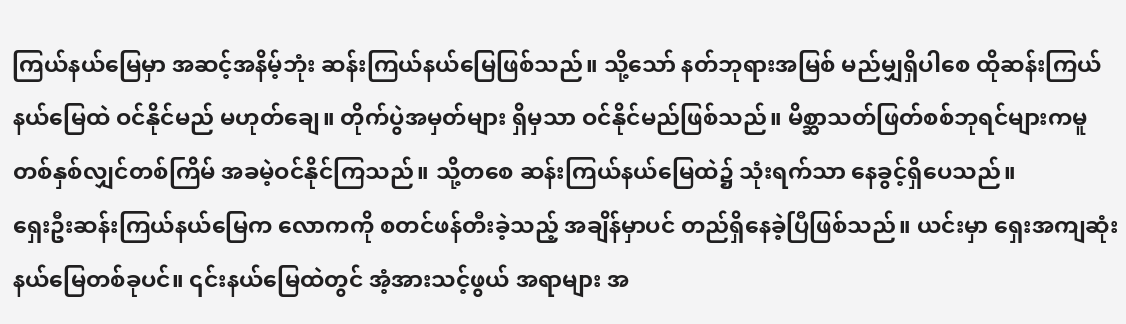ကြယ်နယ်မြေမှာ အဆင့်အနိမ့်ဘုံး ဆန်းကြယ်နယ်မြေဖြစ်သည်။ သို့သော် နတ်ဘုရားအမြစ် မည်မျှရှိပါစေ ထိုဆန်းကြယ်နယ်မြေထဲ ဝင်နိုင်မည် မဟုတ်ချေ။ တိုက်ပွဲအမှတ်များ ရှိမှသာ ဝင်နိုင်မည်ဖြစ်သည်။ မိစ္ဆာသတ်ဖြတ်စစ်ဘုရင်များကမူ တစ်နှစ်လျှင်တစ်ကြိမ် အခမဲ့ဝင်နိုင်ကြသည်။ သို့တစေ ဆန်းကြယ်နယ်မြေထဲ၌ သုံးရက်သာ နေခွင့်ရှိပေသည်။
ရှေးဦးဆန်းကြယ်နယ်မြေက လောကကို စတင်ဖန်တီးခဲ့သည့် အချိန်မှာပင် တည်ရှိနေခဲ့ပြီဖြစ်သည်။ ယင်းမှာ ရှေးအကျဆုံး နယ်မြေတစ်ခုပင်။ ၎င်းနယ်မြေထဲတွင် အံ့အားသင့်ဖွယ် အရာများ အ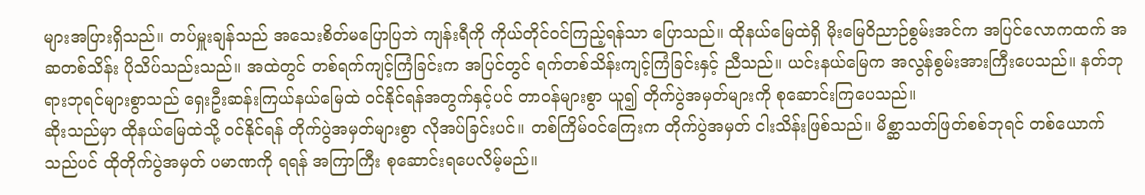များအပြားရှိသည်။ တပ်မှူးချန်သည် အသေးစိတ်မပြောပြဘဲ ကျန်းရီကို ကိုယ်တိုင်ဝင်ကြည့်ရန်သာ ပြောသည်။ ထိုနယ်မြေထဲရှိ မိုးမြေဝိညာဉ်စွမ်းအင်က အပြင်လောကထက် အဆတစ်သိန်း ပိုသိပ်သည်းသည်။ အထဲတွင် တစ်ရက်ကျင့်ကြံခြင်းက အပြင်တွင် ရက်တစ်သိန်းကျင့်ကြံခြင်းနှင့် ညီသည်။ ယင်းနယ်မြေက အလွန်စွမ်းအားကြီးပေသည်။ နတ်ဘုရားဘုရင်များစွာသည် ရှေးဦးဆန်းကြယ်နယ်မြေထဲ ဝင်နိုင်ရန်အတွက်နှင့်ပင် တာဝန်များစွာ ယူ၍ တိုက်ပွဲအမှတ်များကို စုဆောင်းကြပေသည်။
ဆိုးသည်မှာ ထိုနယ်မြေထဲသို့ ဝင်နိုင်ရန် တိုက်ပွဲအမှတ်များစွာ လိုအပ်ခြင်းပင်။ တစ်ကြိမ်ဝင်ကြေးက တိုက်ပွဲအမှတ် ငါးသိန်းဖြစ်သည်။ မိစ္ဆာသတ်ဖြတ်စစ်ဘုရင် တစ်ယောက်သည်ပင် ထိုတိုက်ပွဲအမှတ် ပမာဏကို ရရန် အကြာကြီး စုဆောင်းရပေလိမ့်မည်။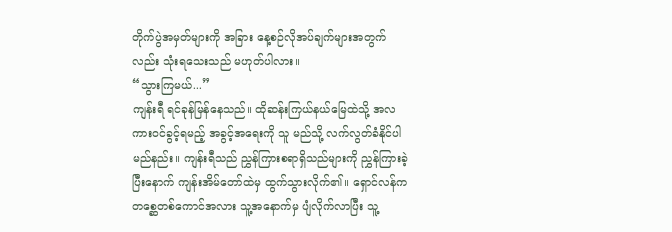တိုက်ပွဲအမှတ်များကို အခြား နေ့စဉ်လိုအပ်ချက်များအတွက်လည်း သုံးရသေးသည် မဟုတ်ပါလား။
“သွားကြမယ်...”
ကျန်းရီ ရင်ခုန်မြန်နေသည်။ ထိုဆန်းကြယ်နယ်မြေထဲသို့ အလကားဝင်ခွင့်ရမည့် အခွင့်အရေးကို သူ မည်သို့ လက်လွတ်ခံနိုင်ပါမည်နည်း။ ကျန်းရီသည် ညွှန်ကြားစရာရှိသည်များကို ညွှန်ကြားခဲ့ပြီးနောက် ကျန်းအိမ်တော်ထဲမှ ထွက်သွားလိုက်၏။ ရှောင်လန်က တစ္ဆေတစ်ကောင်အလား သူ့အနောက်မှ ပျံလိုက်လာပြီး သူ့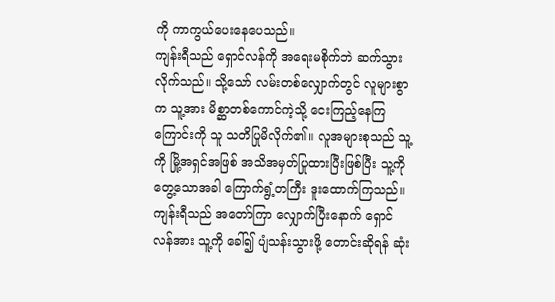ကို ကာကွယ်ပေးနေပေသည်။
ကျန်းရီသည် ရှောင်လန်ကို အရေးမစိုက်ဘဲ ဆက်သွားလိုက်သည်။ သို့သော် လမ်းတစ်လျှောက်တွင် လူများစွာက သူ့အား မိစ္ဆာတစ်ကောင်ကဲ့သို့ ငေးကြည့်နေကြကြောင်းကို သူ သတိပြုမိလိုက်၏။ လူအများစုသည် သူ့ကို မြို့အရှင်အဖြစ် အသိအမှတ်ပြုထားပြီးဖြစ်ပြီး သူ့ကို တွေ့သောအခါ ကြောက်ရွံ့တကြီး ဒူးထောက်ကြသည်။ ကျန်းရီသည် အတော်ကြာ လျှောက်ပြီးနောက် ရှောင်လန်အား သူ့ကို ခေါ်၍ ပျံသန်းသွားဖို့ တောင်းဆိုရန် ဆုံး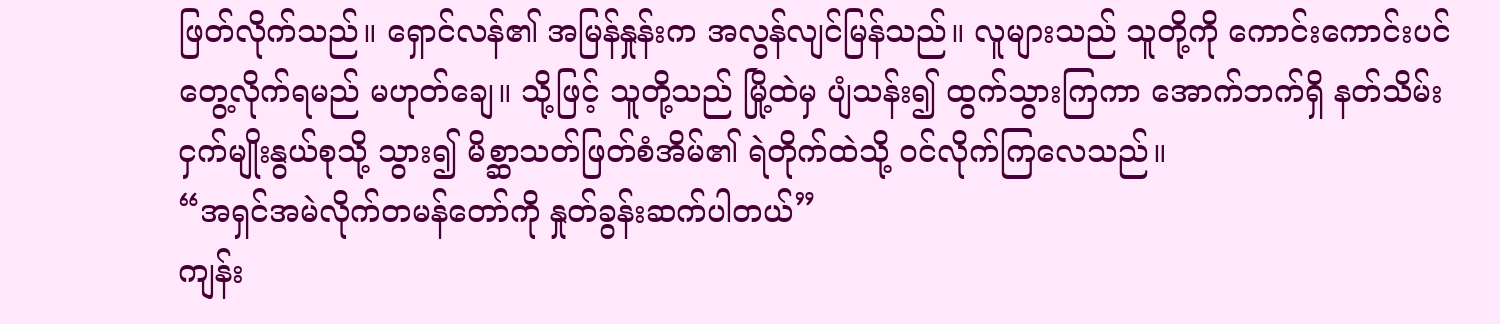ဖြတ်လိုက်သည်။ ရှောင်လန်၏ အမြန်နှုန်းက အလွန်လျင်မြန်သည်။ လူများသည် သူတို့ကို ကောင်းကောင်းပင် တွေ့လိုက်ရမည် မဟုတ်ချေ။ သို့ဖြင့် သူတို့သည် မြို့ထဲမှ ပျံသန်း၍ ထွက်သွားကြကာ အောက်ဘက်ရှိ နတ်သိမ်းငှက်မျိုးနွယ်စုသို့ သွား၍ မိစ္ဆာသတ်ဖြတ်စံအိမ်၏ ရဲတိုက်ထဲသို့ ဝင်လိုက်ကြလေသည်။
“အရှင်အမဲလိုက်တမန်တော်ကို နှုတ်ခွန်းဆက်ပါတယ်”
ကျန်း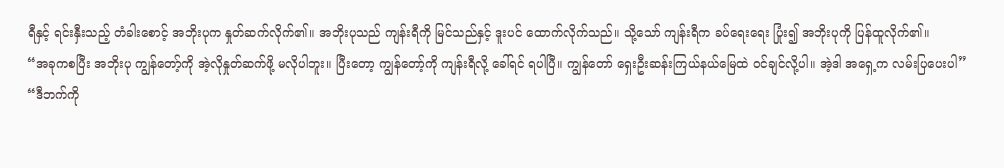ရီနှင့် ရင်းနှီးသည့် တံခါးစောင့် အဘိုးပုက နှုတ်ဆက်လိုက်၏။ အဘိုးပုသည် ကျန်းရီကို မြင်သည်နှင့် ဒူးပင် ထောက်လိုက်သည်။ သို့သော် ကျန်းရီက ခပ်ရေးရေး ပြုံး၍ အဘိုးပုကို ပြန်ထူလိုက်၏။
“အခုကစပြီး အဘိုးပု ကျွန်တော့်ကို အဲ့လိုနှုတ်ဆက်ဖို့ မလိုပါဘူး။ ပြီးတော့ ကျွန်တော့်ကို ကျန်းရီလို့ ခေါ်ရင် ရပါပြီ။ ကျွန်တော် ရှေးဦးဆန်းကြယ်နယ်မြေထဲ ဝင်ချင်လို့ပါ။ အဲ့ဒါ အရှေ့က လမ်းပြပေးပါ”
“ဒီဘက်ကို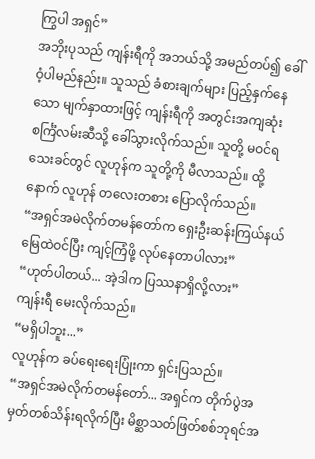ကြွပါ အရှင်”
အဘိုးပုသည် ကျန်းရီကို အဘယ်သို့ အမည်တပ်၍ ခေါ်ဝံ့ပါမည်နည်း။ သူသည် ခံစားချက်များ ပြည့်နှက်နေသော မျက်နှာထားဖြင့် ကျန်းရီကို အတွင်းအကျဆုံး စင်္ကြံလမ်းဆီသို့ ခေါ်သွားလိုက်သည်။ သူတို့ မဝင်ရသေးခင်တွင် လူဟုန်က သူတို့ကို မီလာသည်။ ထို့နောက် လူဟုန် တလေးတစား ပြောလိုက်သည်။
“အရှင်အမဲလိုက်တမန်တော်က ရှေးဦးဆန်းကြယ်နယ်မြေထဲဝင်ပြီး ကျင့်ကြံဖို့ လုပ်နေတာပါလား”
“ဟုတ်ပါတယ်... အဲ့ဒါက ပြဿနာရှိလို့လား”
ကျန်းရီ မေးလိုက်သည်။
“မရှိပါဘူး...”
လူဟုန်က ခပ်ရေးရေးပြုံးကာ ရှင်းပြသည်။
“အရှင်အမဲလိုက်တမန်တော်... အရှင်က တိုက်ပွဲအမှတ်တစ်သိန်းရလိုက်ပြီး မိစ္ဆာသတ်ဖြတ်စစ်ဘုရင်အ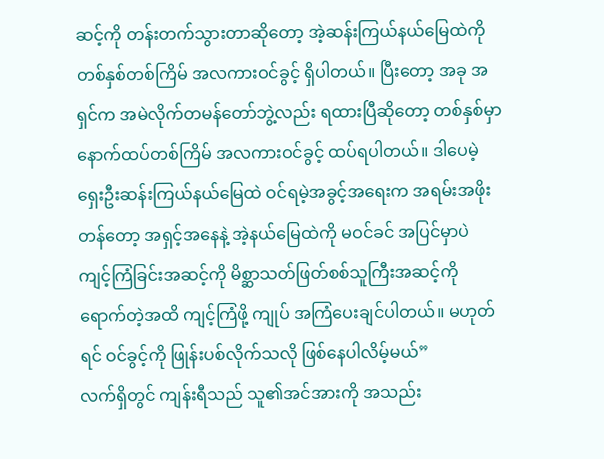ဆင့်ကို တန်းတက်သွားတာဆိုတော့ အဲ့ဆန်းကြယ်နယ်မြေထဲကို တစ်နှစ်တစ်ကြိမ် အလကားဝင်ခွင့် ရှိပါတယ်။ ပြီးတော့ အခု အရှင်က အမဲလိုက်တမန်တော်ဘွဲ့လည်း ရထားပြီဆိုတော့ တစ်နှစ်မှာ နောက်ထပ်တစ်ကြိမ် အလကားဝင်ခွင့် ထပ်ရပါတယ်။ ဒါပေမဲ့ ရှေးဦးဆန်းကြယ်နယ်မြေထဲ ဝင်ရမဲ့အခွင့်အရေးက အရမ်းအဖိုးတန်တော့ အရှင့်အနေနဲ့ အဲ့နယ်မြေထဲကို မဝင်ခင် အပြင်မှာပဲ ကျင့်ကြံခြင်းအဆင့်ကို မိစ္ဆာသတ်ဖြတ်စစ်သူကြီးအဆင့်ကို ရောက်တဲ့အထိ ကျင့်ကြံဖို့ ကျုပ် အကြံပေးချင်ပါတယ်။ မဟုတ်ရင် ဝင်ခွင့်ကို ဖြုန်းပစ်လိုက်သလို ဖြစ်နေပါလိမ့်မယ်”
လက်ရှိတွင် ကျန်းရီသည် သူ၏အင်အားကို အသည်း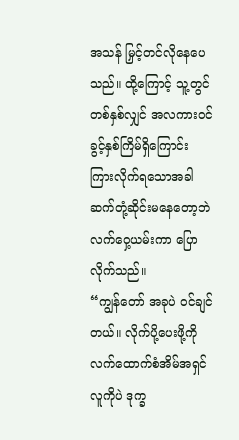အသန် မြှင့်တင်လိုနေပေသည်။ ထို့ကြောင့် သူ့တွင် တစ်နှစ်လျှင် အလကားဝင်ခွင့်နှစ်ကြိမ်ရှိကြောင်း ကြားလိုက်ရသောအခါ ဆက်တုံ့ဆိုင်းမနေတော့ဘဲ လက်ဝှေ့ယမ်းကာ ပြောလိုက်သည်။
“ကျွန်တော် အခုပဲ ဝင်ချင်တယ်။ လိုက်ပို့ပေးဖို့ကို လက်ထောက်စံအိမ်အရှင်လူကိုပဲ ဒုက္ခ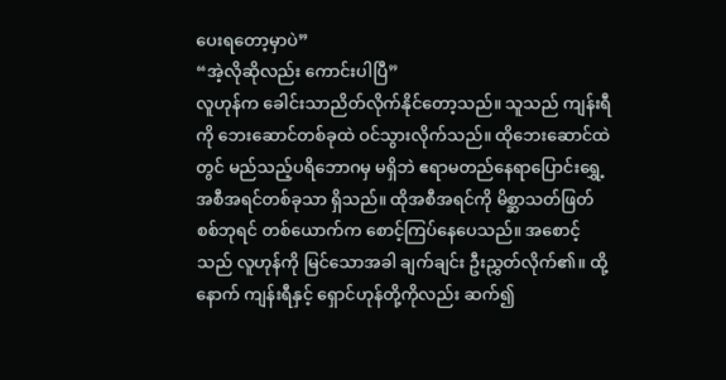ပေးရတော့မှာပဲ”
“အဲ့လိုဆိုလည်း ကောင်းပါပြီ”
လူဟုန်က ခေါင်းသာညိတ်လိုက်နိုင်တော့သည်။ သူသည် ကျန်းရီကို ဘေးဆောင်တစ်ခုထဲ ဝင်သွားလိုက်သည်။ ထိုဘေးဆောင်ထဲတွင် မည်သည့်ပရိဘောဂမှ မရှိဘဲ ဧရာမတည်နေရာပြောင်းရွှေ့အစီအရင်တစ်ခုသာ ရှိသည်။ ထိုအစီအရင်ကို မိစ္ဆာသတ်ဖြတ်စစ်ဘုရင် တစ်ယောက်က စောင့်ကြပ်နေပေသည်။ အစောင့်သည် လူဟုန်ကို မြင်သောအခါ ချက်ချင်း ဦးညွှတ်လိုက်၏။ ထို့နောက် ကျန်းရီနှင့် ရှောင်ဟုန်တို့ကိုလည်း ဆက်၍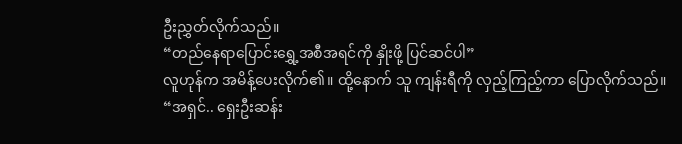ဦးညွှတ်လိုက်သည်။
“တည်နေရာပြောင်းရွှေ့အစီအရင်ကို နှိုးဖို့ ပြင်ဆင်ပါ”
လူဟုန်က အမိန့်ပေးလိုက်၏။ ထို့နောက် သူ ကျန်းရီကို လှည့်ကြည့်ကာ ပြောလိုက်သည်။
“အရှင်.. ရှေးဦးဆန်း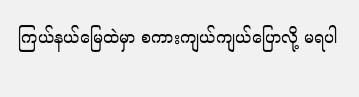ကြယ်နယ်မြေထဲမှာ စကားကျယ်ကျယ်ပြောလို့ မရပါ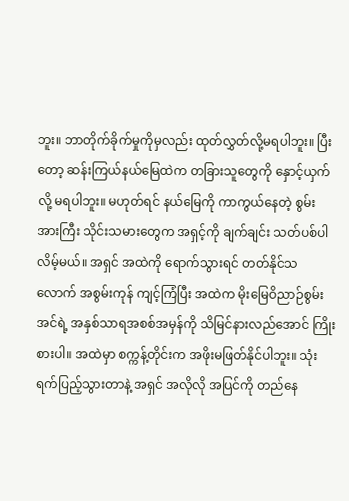ဘူး။ ဘာတိုက်ခိုက်မှုကိုမှလည်း ထုတ်လွှတ်လို့မရပါဘူး။ ပြီးတော့ ဆန်းကြယ်နယ်မြေထဲက တခြားသူတွေကို နှောင့်ယှက်လို့ မရပါဘူး။ မဟုတ်ရင် နယ်မြေကို ကာကွယ်နေတဲ့ စွမ်းအားကြီး သိုင်းသမားတွေက အရှင့်ကို ချက်ချင်း သတ်ပစ်ပါလိမ့်မယ်။ အရှင် အထဲကို ရောက်သွားရင် တတ်နိုင်သလောက် အစွမ်းကုန် ကျင့်ကြံပြီး အထဲက မိုးမြေဝိညာဉ်စွမ်းအင်ရဲ့ အနှစ်သာရအစစ်အမှန်ကို သိမြင်နားလည်အောင် ကြိုးစားပါ။ အထဲမှာ စက္ကန့်တိုင်းက အဖိုးမဖြတ်နိုင်ပါဘူး။ သုံးရက်ပြည့်သွားတာနဲ့ အရှင် အလိုလို အပြင်ကို တည်နေ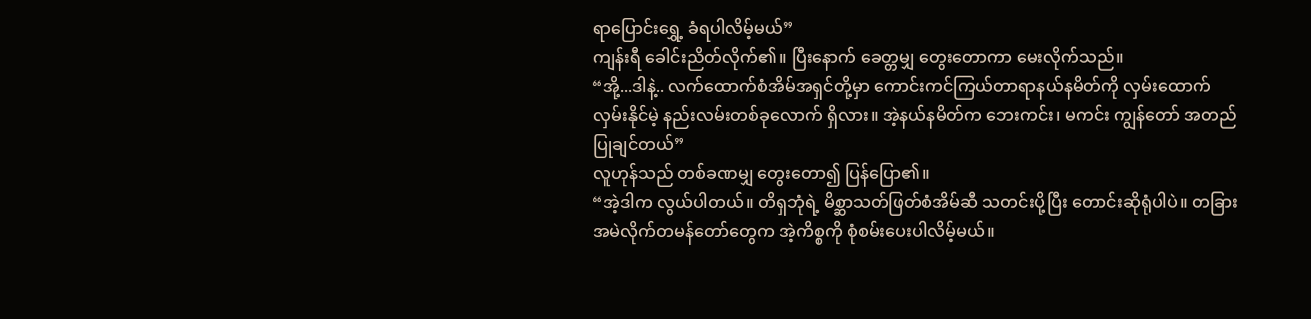ရာပြောင်းရွှေ့ ခံရပါလိမ့်မယ်”
ကျန်းရီ ခေါင်းညိတ်လိုက်၏။ ပြီးနောက် ခေတ္တမျှ တွေးတောကာ မေးလိုက်သည်။
“အို့...ဒါနဲ့.. လက်ထောက်စံအိမ်အရှင်တို့မှာ ကောင်းကင်ကြယ်တာရာနယ်နမိတ်ကို လှမ်းထောက်လှမ်းနိုင်မဲ့ နည်းလမ်းတစ်ခုလောက် ရှိလား။ အဲ့နယ်နမိတ်က ဘေးကင်း၊ မကင်း ကျွန်တော် အတည်ပြုချင်တယ်”
လူဟုန်သည် တစ်ခဏမျှ တွေးတော၍ ပြန်ပြော၏။
“အဲ့ဒါက လွယ်ပါတယ်။ တိရှဘုံရဲ့ မိစ္ဆာသတ်ဖြတ်စံအိမ်ဆီ သတင်းပို့ပြီး တောင်းဆိုရုံပါပဲ။ တခြားအမဲလိုက်တမန်တော်တွေက အဲ့ကိစ္စကို စုံစမ်းပေးပါလိမ့်မယ်။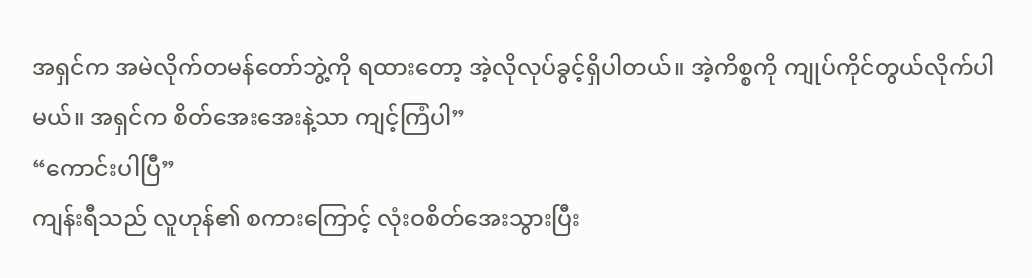အရှင်က အမဲလိုက်တမန်တော်ဘွဲ့ကို ရထားတော့ အဲ့လိုလုပ်ခွင့်ရှိပါတယ်။ အဲ့ကိစ္စကို ကျုပ်ကိုင်တွယ်လိုက်ပါမယ်။ အရှင်က စိတ်အေးအေးနဲ့သာ ကျင့်ကြံပါ”
“ကောင်းပါပြီ”
ကျန်းရီသည် လူဟုန်၏ စကားကြောင့် လုံးဝစိတ်အေးသွားပြီး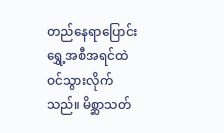တည်နေရာပြောင်းရွှေ့အစီအရင်ထဲ ဝင်သွားလိုက်သည်။ မိစ္ဆာသတ်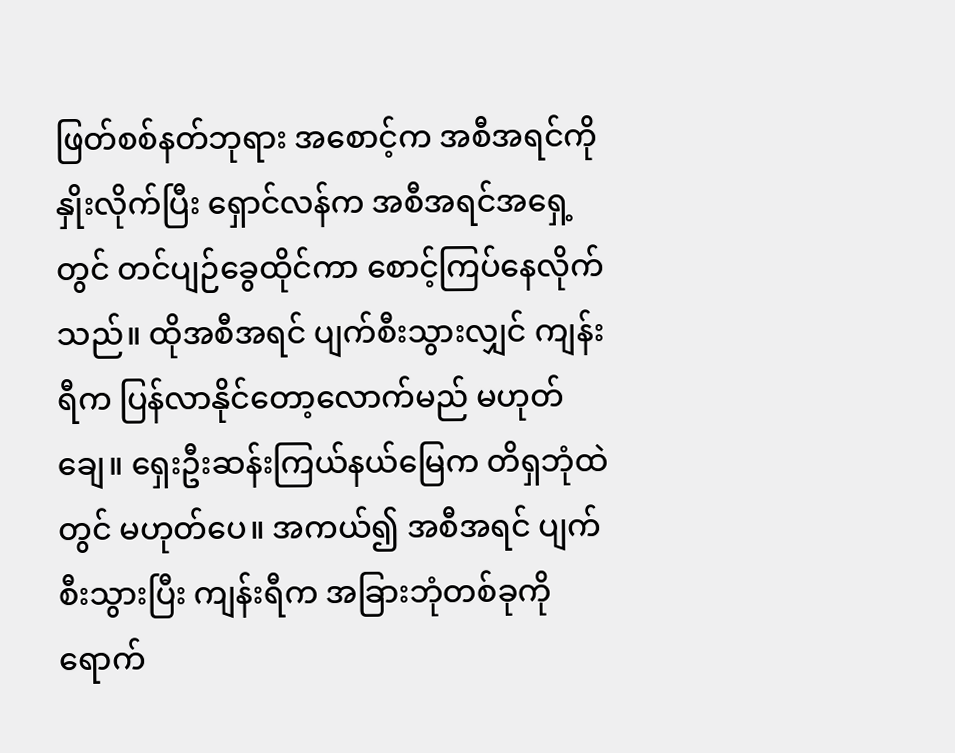ဖြတ်စစ်နတ်ဘုရား အစောင့်က အစီအရင်ကို နှိုးလိုက်ပြီး ရှောင်လန်က အစီအရင်အရှေ့တွင် တင်ပျဉ်ခွေထိုင်ကာ စောင့်ကြပ်နေလိုက်သည်။ ထိုအစီအရင် ပျက်စီးသွားလျှင် ကျန်းရီက ပြန်လာနိုင်တော့လောက်မည် မဟုတ်ချေ။ ရှေးဦးဆန်းကြယ်နယ်မြေက တိရှဘုံထဲတွင် မဟုတ်ပေ။ အကယ်၍ အစီအရင် ပျက်စီးသွားပြီး ကျန်းရီက အခြားဘုံတစ်ခုကို ရောက်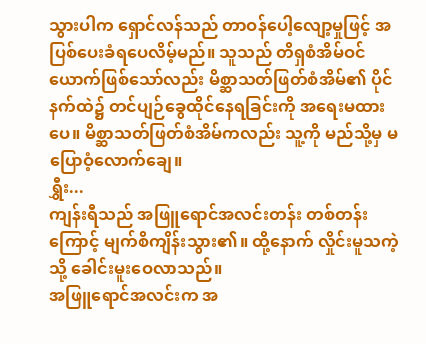သွားပါက ရှောင်လန်သည် တာဝန်ပေါ့လျော့မှုဖြင့် အပြစ်ပေးခံရပေလိမ့်မည်။ သူသည် တိရှစံအိမ်ဝင်ယောက်ဖြစ်သော်လည်း မိစ္ဆာသတ်ဖြတ်စံအိမ်၏ ပိုင်နက်ထဲ၌ တင်ပျဉ်ခွေထိုင်နေရခြင်းကို အရေးမထားပေ။ မိစ္ဆာသတ်ဖြတ်စံအိမ်ကလည်း သူ့ကို မည်သို့မှ မပြောဝံ့လောက်ချေ။
ရွှီး...
ကျန်းရီသည် အဖြူရောင်အလင်းတန်း တစ်တန်းကြောင့် မျက်စိကျိန်းသွား၏။ ထို့နောက် လှိုင်းမူသကဲ့သို့ ခေါင်းမူးဝေလာသည်။
အဖြူရောင်အလင်းက အ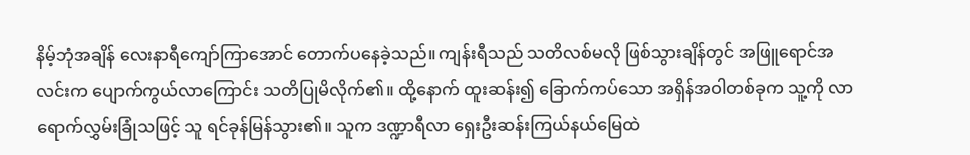နိမ့်ဘုံအချိန် လေးနာရီကျော်ကြာအောင် တောက်ပနေခဲ့သည်။ ကျန်းရီသည် သတိလစ်မလို ဖြစ်သွားချိန်တွင် အဖြူရောင်အလင်းက ပျောက်ကွယ်လာကြောင်း သတိပြုမိလိုက်၏။ ထို့နောက် ထူးဆန်း၍ ခြောက်ကပ်သော အရှိန်အဝါတစ်ခုက သူ့ကို လာရောက်လွှမ်းခြုံသဖြင့် သူ ရင်ခုန်မြန်သွား၏။ သူက ဒဏ္ဍာရီလာ ရှေးဦးဆန်းကြယ်နယ်မြေထဲ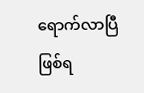ရောက်လာပြီ ဖြစ်ရ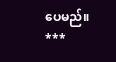ပေမည်။
***